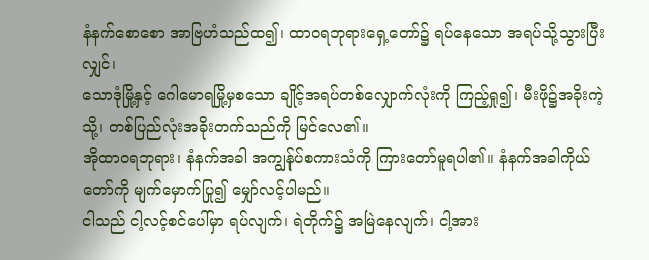နံနက်စောစော အာဗြဟံသည်ထ၍၊ ထာဝရဘုရားရှေ့တော်၌ ရပ်နေသော အရပ်သို့သွားပြီးလျှင်၊
သောဒုံမြို့နှင့် ဂေါမောရမြို့မှစသော ချိုင့်အရပ်တစ်လျှောက်လုံးကို ကြည့်ရှု၍၊ မီးဖို၌အခိုးကဲ့သို့၊ တစ်ပြည်လုံးအခိုးတက်သည်ကို မြင်လေ၏။
အိုထာဝရဘုရား၊ နံနက်အခါ အကျွန်ုပ်စကားသံကို ကြားတော်မူရပါ၏။ နံနက်အခါကိုယ်တော်ကို မျက်မှောက်ပြု၍ မျှော်လင့်ပါမည်။
ငါသည် ငါ့လင့်စင်ပေါ်မှာ ရပ်လျက်၊ ရဲတိုက်၌ အမြဲနေလျက်၊ ငါ့အား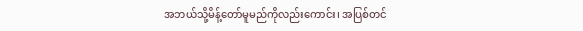အဘယ်သို့မိန့်တော်မူမည်ကိုလည်းကောင်း၊ အပြစ်တင်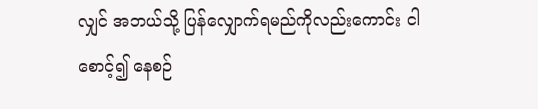လျှင် အဘယ်သို့ ပြန်လျှောက်ရမည်ကိုလည်းကောင်း ငါစောင့်၍ နေစဉ်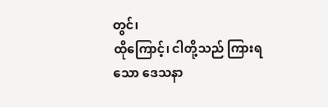တွင်၊
ထိုကြောင့်၊ ငါတို့သည် ကြားရသော ဒေသနာ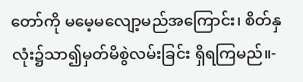တော်ကို မမေ့မလျော့မည်အကြောင်း၊ စိတ်နှလုံး၌သာ၍မှတ်မိစွဲလမ်းခြင်း ရှိရကြမည်။-